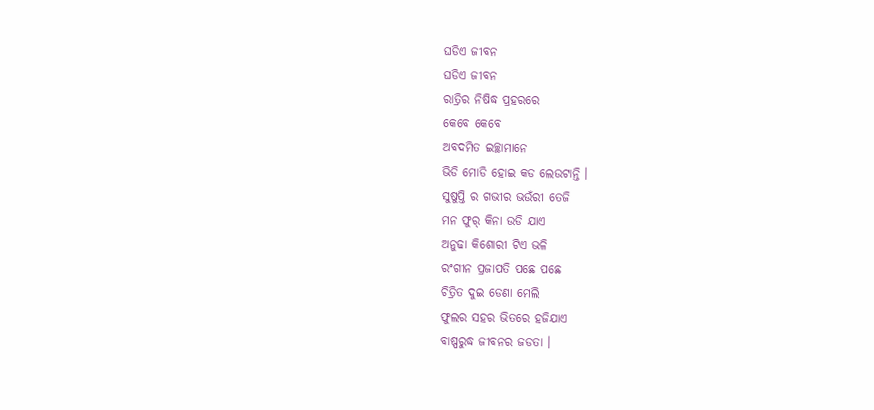ଘଡିଏ ଜୀବନ
ଘଡିଏ ଜୀବନ
ରାତ୍ରିର ନିଷିଦ୍ଧ ପ୍ରହରରେ
କେବେ କେବେ
ଅବଦମିତ ଇଚ୍ଛାମାନେ
ଭିଡି ମୋଡି ହୋଇ କଡ ଲେଉଟାନ୍ତି ।
ସୁଷୁପ୍ତି ର ଗଭୀର ଭଉଁରୀ ତେଜି
ମନ ଫୁର୍ କିନା ଉଡି ଯାଏ
ଅନୁଢା କିଶୋରୀ ଟିଏ ଭଳି
ରଂଗୀନ ପ୍ରଜାପତି ପଛେ ପଛେ
ଚିତ୍ରିତ ଦୁଇ ଡେଣା ମେଲି
ଫୁଲର ସହର ଭିତରେ ହଜିଯାଏ
ବାଷ୍ପରୁଦ୍ଧ ଜୀବନର ଜଡତା ।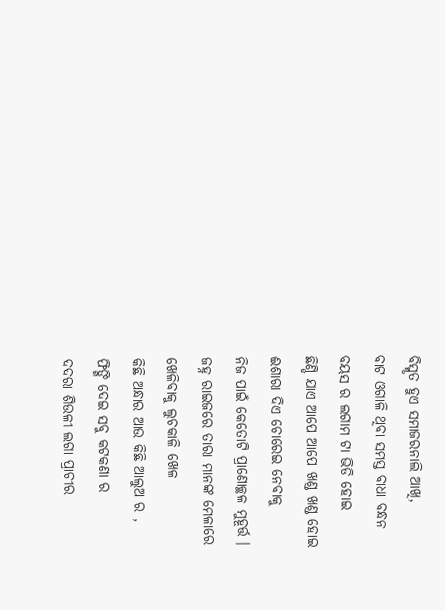ବିସ୍ମୃତ ହୁଏ ସମାଜରନାଲି ଆଖି,
ବାଟ ଓଗାଳି ଥିବା ସମସ୍ତ ବାଧା ବନ୍ଧନ
ବୟସ ର ଲଗାମ ଟା ଭିଡି ହୋଇ
ଛିଣ୍ଡି ଯାଏ ଆପେ ଆପେ ଖଣ୍ଡ ଖଣ୍ଡ ହୋଇ
ଈଶାରା ଦିଏ ଚୋରେଇ ନେବାକୁ
ନିଜ ପାଇଁ କେତୋଟି ପ୍ରାଣୋଚ୍ଛଳ ମୁହୂର୍ତ୍ତ ।
ଜହ୍ନ ରାଇଜରେ ତାରା ମାନଙ୍କ ମେଳାରେ
ଖେଳିବାକୁ ଲୁଚକାଳି ଖେଳ
କିଛି ଅନ୍ଧାର ଆଉ କିଛି ଆଲୁଅ ର ,
ଫିଙ୍ଗି ଦେଇ ସବୁ କଟକଣା ର
ଦଦରା ଶିଉଳୀ ଲଗା ପ୍ରାଚୀର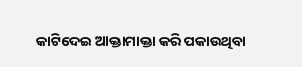କାଟିଦେଇ ଆକ୍ତାମାକ୍ତା କରି ପକାଉଥିବା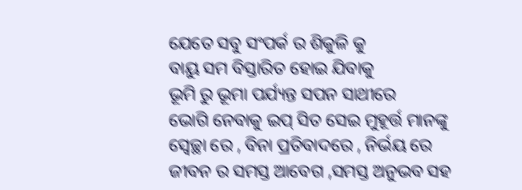ଯେତେ ସବୁ ସଂପର୍କ ର ଶିକୁଳି କୁ
ବାୟୁ ସମ ବିସ୍ତାରିତ ହୋଇ ଯିବାକୁ
ଭୂମି ରୁ ଭୂମା ପର୍ଯ୍ୟନ୍ତ ସପନ ସାଥୀରେ
ଭୋଗି ନେବାକୁ ଇପ୍ ସିତ ସେଇ ମୁହୂର୍ତ୍ତ ମାନଙ୍କୁ
ସ୍ବେଚ୍ଛା ରେ , ବିନା ପ୍ରତିବାଦରେ , ନିର୍ଭୟ ରେ
ଜୀବନ ର ସମସ୍ତ ଆବେଗ ,ସମସ୍ତ ଅନୁଭବ ସହ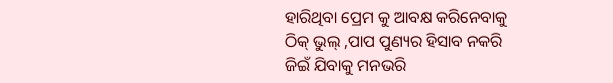ହାରିଥିବା ପ୍ରେମ କୁ ଆବକ୍ଷ କରିନେବାକୁ
ଠିକ୍ ଭୁଲ୍ ,ପାପ ପୁଣ୍ୟର ହିସାବ ନକରି
ଜିଇଁ ଯିବାକୁ ମନଭରି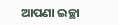ଆପଣା ଇଚ୍ଛା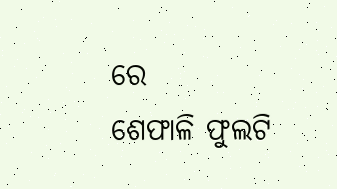ରେ
ଶେଫାଳି ଫୁଲଟି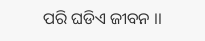ପରି ଘଡିଏ ଜୀବନ ।।